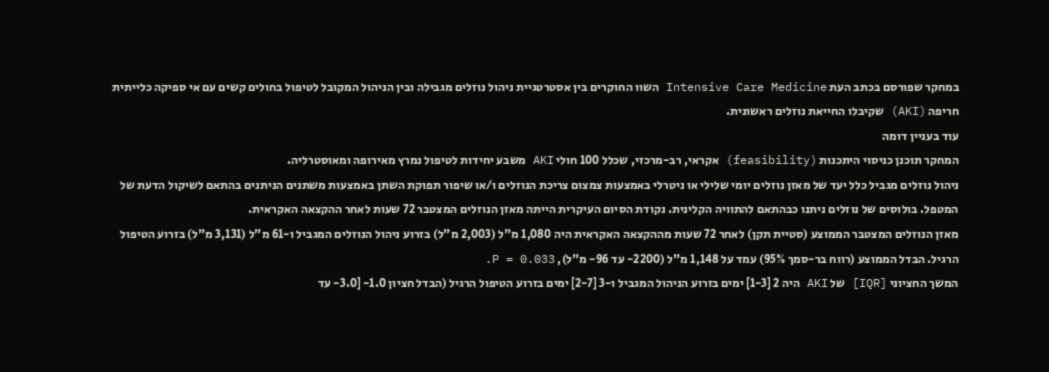במחקר שפורסם בכתב העת Intensive Care Medicine השוו החוקרים בין אסטרטגיית ניהול נוזלים מגבילה ובין הניהול המקובל לטיפול בחולים קשים עם אי ספיקה כלייתית חריפה (AKI) שקיבלו החייאת נוזלים ראשונית.
עוד בעניין דומה
המחקר תוכנן כניסוי היתכנות (feasibility) אקראי, רב-מרכזי, שכלל 100 חולי AKI משבע יחידות לטיפול נמרץ מאירופה ומאוסטרליה.
ניהול נוזלים מגביל כלל יעד של מאזן נוזלים יומי שלילי או ניטרלי באמצעות צמצום צריכת הנוזלים ו/או שיפור תפוקת השתן באמצעות משתנים הניתנים בהתאם לשיקול הדעת של המטפל. בולוסים של נוזלים ניתנו כבהתאם להתוויה הקלינית. נקודת הסיום העיקרית הייתה מאזן הנוזלים המצטבר 72 שעות לאחר ההקצאה האקראית.
מאזן הנוזלים המצטבר הממוצע (סטיית תקן) לאחר 72 שעות מההקצאה האקראית היה 1,080 מ"ל (2,003 מ"ל) בזרוע ניהול הנוזלים המגביל ו-61 מ"ל (3,131 מ"ל) בזרוע הטיפול הרגיל. הבדל הממוצע (רווח בר-סמך 95%) עמד על 1,148 מ"ל (2200- עד 96- מ"ל), P = 0.033.
המשך החציוני [IQR] של AKI היה 2 [1-3] ימים בזרוע הניהול המגביל ו-3 [2-7] ימים בזרוע הטיפול הרגיל (הבדל חציון 1.0- [3.0- עד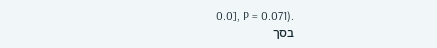0.0], P = 0.071).
בסך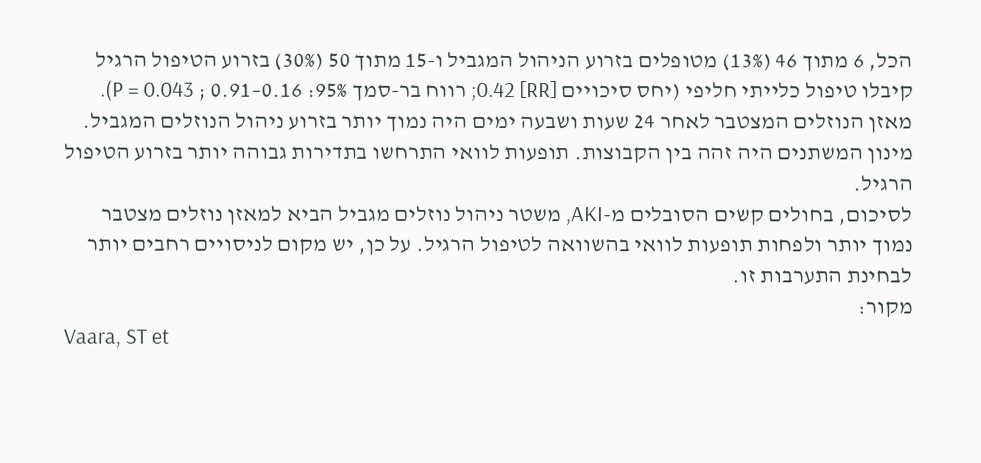הכל, 6 מתוך 46 (13%) מטופלים בזרוע הניהול המגביל ו-15 מתוך 50 (30%) בזרוע הטיפול הרגיל קיבלו טיפול כלייתי חליפי (יחס סיכויים [RR] 0.42; רווח בר-סמך 95%: 0.16–0.91 ; P = 0.043).
מאזן הנוזלים המצטבר לאחר 24 שעות ושבעה ימים היה נמוך יותר בזרוע ניהול הנוזלים המגביל. מינון המשתנים היה זהה בין הקבוצות. תופעות לוואי התרחשו בתדירות גבוהה יותר בזרוע הטיפול הרגיל.
לסיכום, בחולים קשים הסובלים מ-AKI, משטר ניהול נוזלים מגביל הביא למאזן נוזלים מצטבר נמוך יותר ולפחות תופעות לוואי בהשוואה לטיפול הרגיל. על כן, יש מקום לניסויים רחבים יותר לבחינת התערבות זו.
מקור:
Vaara, ST et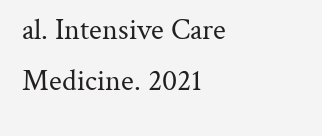al. Intensive Care Medicine. 2021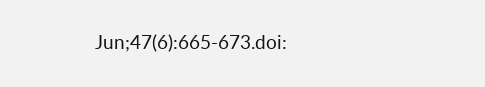Jun;47(6):665-673.doi: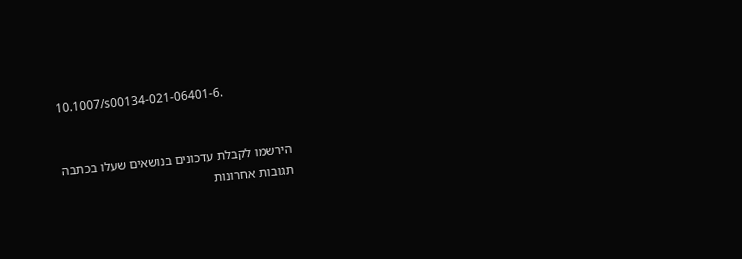10.1007/s00134-021-06401-6.


הירשמו לקבלת עדכונים בנושאים שעלו בכתבה
תגובות אחרונות